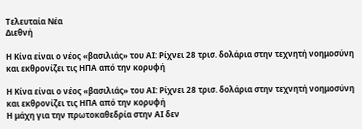Τελευταία Νέα
Διεθνή

Η Κίνα είναι ο νέος «βασιλιάς» του ΑΙ: Ρίχνει 28 τρισ. δολάρια στην τεχνητή νοημοσύνη και εκθρονίζει τις ΗΠΑ από την κορυφή

Η Κίνα είναι ο νέος «βασιλιάς» του ΑΙ: Ρίχνει 28 τρισ. δολάρια στην τεχνητή νοημοσύνη και εκθρονίζει τις ΗΠΑ από την κορυφή
Η μάχη για την πρωτοκαθεδρία στην ΑΙ δεν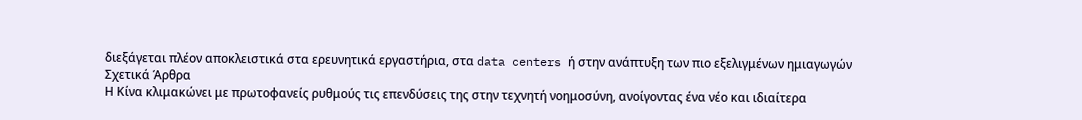διεξάγεται πλέον αποκλειστικά στα ερευνητικά εργαστήρια, στα data centers ή στην ανάπτυξη των πιο εξελιγμένων ημιαγωγών
Σχετικά Άρθρα
Η Κίνα κλιμακώνει με πρωτοφανείς ρυθμούς τις επενδύσεις της στην τεχνητή νοημοσύνη, ανοίγοντας ένα νέο και ιδιαίτερα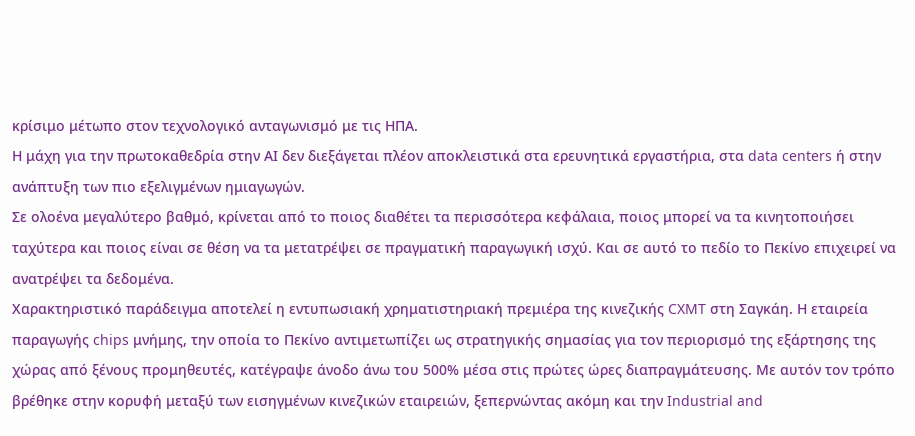κρίσιμο μέτωπο στον τεχνολογικό ανταγωνισμό με τις ΗΠΑ.
Η μάχη για την πρωτοκαθεδρία στην ΑΙ δεν διεξάγεται πλέον αποκλειστικά στα ερευνητικά εργαστήρια, στα data centers ή στην ανάπτυξη των πιο εξελιγμένων ημιαγωγών.
Σε ολοένα μεγαλύτερο βαθμό, κρίνεται από το ποιος διαθέτει τα περισσότερα κεφάλαια, ποιος μπορεί να τα κινητοποιήσει ταχύτερα και ποιος είναι σε θέση να τα μετατρέψει σε πραγματική παραγωγική ισχύ. Και σε αυτό το πεδίο το Πεκίνο επιχειρεί να ανατρέψει τα δεδομένα.
Χαρακτηριστικό παράδειγμα αποτελεί η εντυπωσιακή χρηματιστηριακή πρεμιέρα της κινεζικής CXMT στη Σαγκάη. Η εταιρεία παραγωγής chips μνήμης, την οποία το Πεκίνο αντιμετωπίζει ως στρατηγικής σημασίας για τον περιορισμό της εξάρτησης της χώρας από ξένους προμηθευτές, κατέγραψε άνοδο άνω του 500% μέσα στις πρώτες ώρες διαπραγμάτευσης. Με αυτόν τον τρόπο βρέθηκε στην κορυφή μεταξύ των εισηγμένων κινεζικών εταιρειών, ξεπερνώντας ακόμη και την Industrial and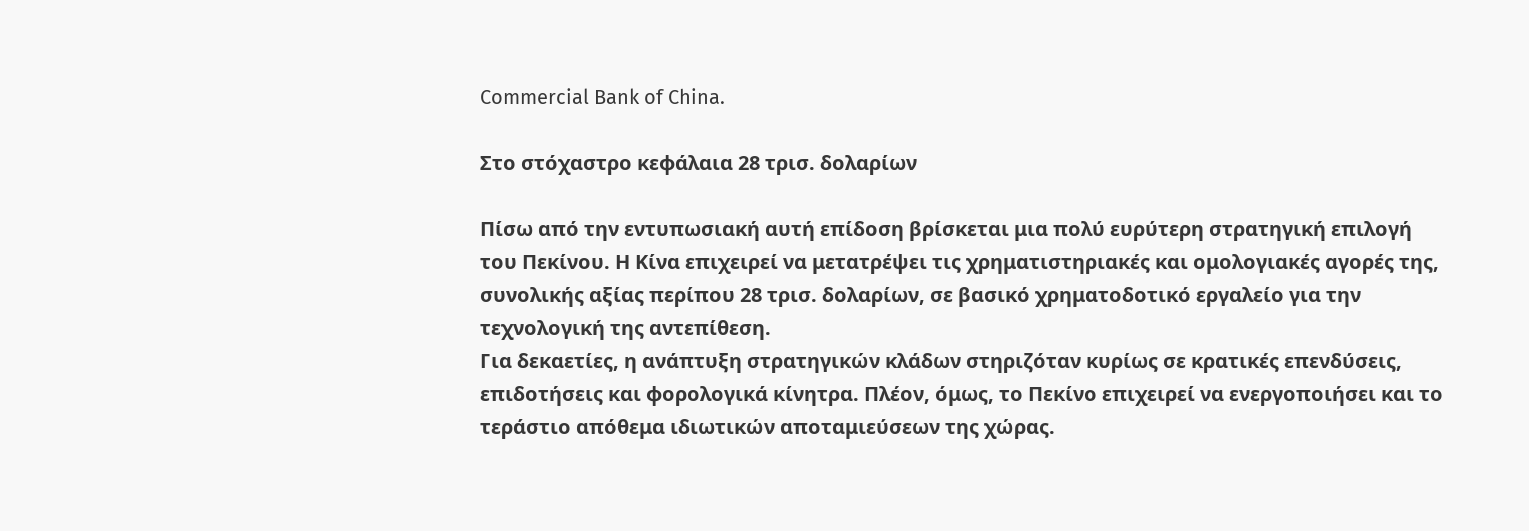Commercial Bank of China.

Στο στόχαστρο κεφάλαια 28 τρισ. δολαρίων

Πίσω από την εντυπωσιακή αυτή επίδοση βρίσκεται μια πολύ ευρύτερη στρατηγική επιλογή του Πεκίνου. Η Κίνα επιχειρεί να μετατρέψει τις χρηματιστηριακές και ομολογιακές αγορές της, συνολικής αξίας περίπου 28 τρισ. δολαρίων, σε βασικό χρηματοδοτικό εργαλείο για την τεχνολογική της αντεπίθεση.
Για δεκαετίες, η ανάπτυξη στρατηγικών κλάδων στηριζόταν κυρίως σε κρατικές επενδύσεις, επιδοτήσεις και φορολογικά κίνητρα. Πλέον, όμως, το Πεκίνο επιχειρεί να ενεργοποιήσει και το τεράστιο απόθεμα ιδιωτικών αποταμιεύσεων της χώρας.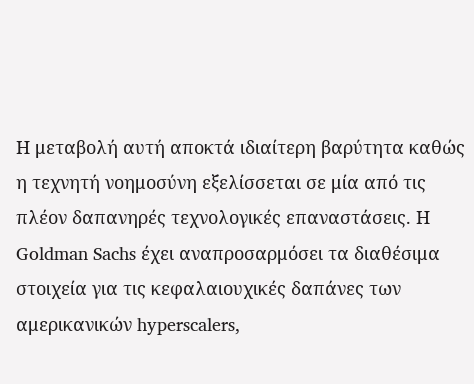Η μεταβολή αυτή αποκτά ιδιαίτερη βαρύτητα καθώς η τεχνητή νοημοσύνη εξελίσσεται σε μία από τις πλέον δαπανηρές τεχνολογικές επαναστάσεις. Η Goldman Sachs έχει αναπροσαρμόσει τα διαθέσιμα στοιχεία για τις κεφαλαιουχικές δαπάνες των αμερικανικών hyperscalers,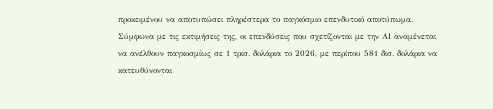προκειμένου να αποτυπώσει πληρέστερα το παγκόσμιο επενδυτικό αποτύπωμα. Σύμφωνα με τις εκτιμήσεις της, οι επενδύσεις που σχετίζονται με την ΑΙ αναμένεται να ανέλθουν παγκοσμίως σε 1 τρισ. δολάρια το 2026, με περίπου 581 δισ. δολάρια να κατευθύνονται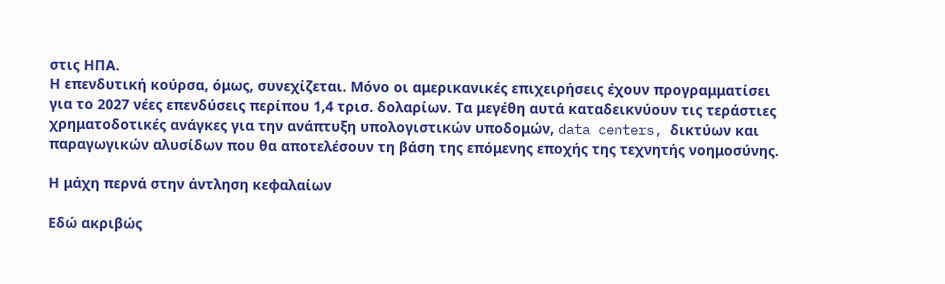στις ΗΠΑ.
Η επενδυτική κούρσα, όμως, συνεχίζεται. Μόνο οι αμερικανικές επιχειρήσεις έχουν προγραμματίσει για το 2027 νέες επενδύσεις περίπου 1,4 τρισ. δολαρίων. Τα μεγέθη αυτά καταδεικνύουν τις τεράστιες χρηματοδοτικές ανάγκες για την ανάπτυξη υπολογιστικών υποδομών, data centers, δικτύων και παραγωγικών αλυσίδων που θα αποτελέσουν τη βάση της επόμενης εποχής της τεχνητής νοημοσύνης.

Η μάχη περνά στην άντληση κεφαλαίων

Εδώ ακριβώς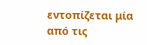εντοπίζεται μία από τις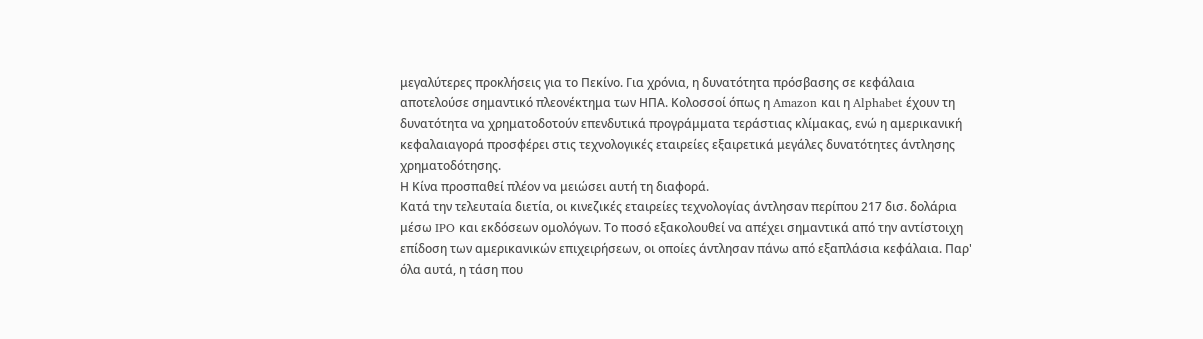μεγαλύτερες προκλήσεις για το Πεκίνο. Για χρόνια, η δυνατότητα πρόσβασης σε κεφάλαια αποτελούσε σημαντικό πλεονέκτημα των ΗΠΑ. Κολοσσοί όπως η Amazon και η Alphabet έχουν τη δυνατότητα να χρηματοδοτούν επενδυτικά προγράμματα τεράστιας κλίμακας, ενώ η αμερικανική κεφαλαιαγορά προσφέρει στις τεχνολογικές εταιρείες εξαιρετικά μεγάλες δυνατότητες άντλησης χρηματοδότησης.
Η Κίνα προσπαθεί πλέον να μειώσει αυτή τη διαφορά.
Κατά την τελευταία διετία, οι κινεζικές εταιρείες τεχνολογίας άντλησαν περίπου 217 δισ. δολάρια μέσω IPO και εκδόσεων ομολόγων. Το ποσό εξακολουθεί να απέχει σημαντικά από την αντίστοιχη επίδοση των αμερικανικών επιχειρήσεων, οι οποίες άντλησαν πάνω από εξαπλάσια κεφάλαια. Παρ' όλα αυτά, η τάση που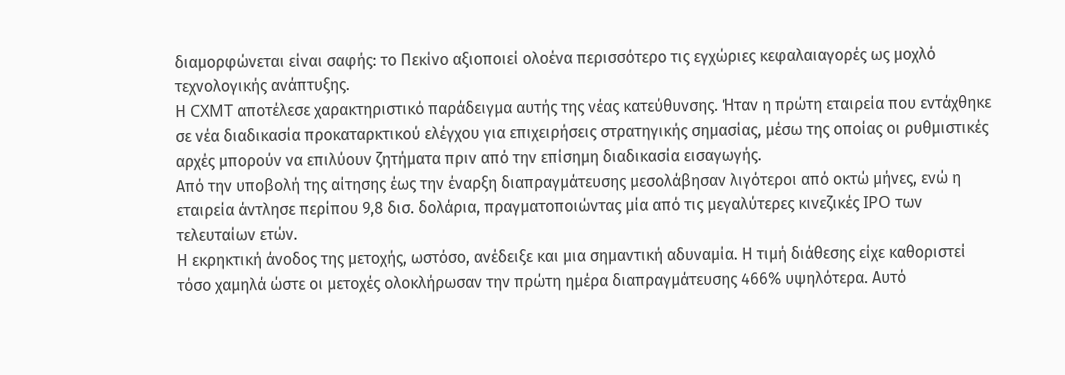διαμορφώνεται είναι σαφής: το Πεκίνο αξιοποιεί ολοένα περισσότερο τις εγχώριες κεφαλαιαγορές ως μοχλό τεχνολογικής ανάπτυξης.
Η CXMT αποτέλεσε χαρακτηριστικό παράδειγμα αυτής της νέας κατεύθυνσης. Ήταν η πρώτη εταιρεία που εντάχθηκε σε νέα διαδικασία προκαταρκτικού ελέγχου για επιχειρήσεις στρατηγικής σημασίας, μέσω της οποίας οι ρυθμιστικές αρχές μπορούν να επιλύουν ζητήματα πριν από την επίσημη διαδικασία εισαγωγής.
Από την υποβολή της αίτησης έως την έναρξη διαπραγμάτευσης μεσολάβησαν λιγότεροι από οκτώ μήνες, ενώ η εταιρεία άντλησε περίπου 9,8 δισ. δολάρια, πραγματοποιώντας μία από τις μεγαλύτερες κινεζικές IPO των τελευταίων ετών.
Η εκρηκτική άνοδος της μετοχής, ωστόσο, ανέδειξε και μια σημαντική αδυναμία. Η τιμή διάθεσης είχε καθοριστεί τόσο χαμηλά ώστε οι μετοχές ολοκλήρωσαν την πρώτη ημέρα διαπραγμάτευσης 466% υψηλότερα. Αυτό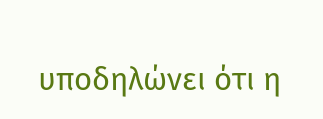υποδηλώνει ότι η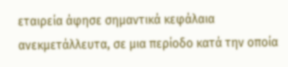εταιρεία άφησε σημαντικά κεφάλαια ανεκμετάλλευτα, σε μια περίοδο κατά την οποία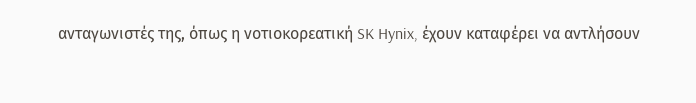ανταγωνιστές της, όπως η νοτιοκορεατική SK Hynix, έχουν καταφέρει να αντλήσουν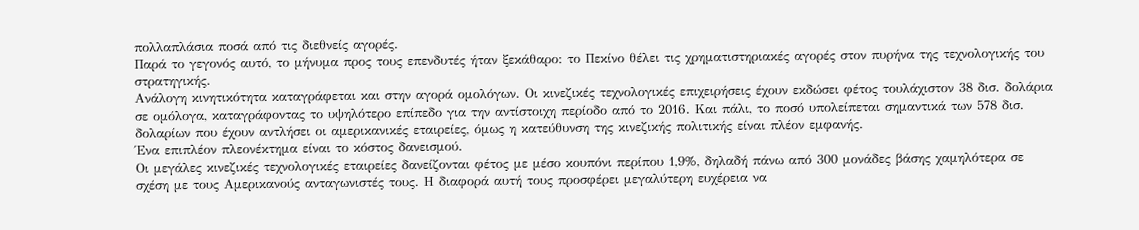πολλαπλάσια ποσά από τις διεθνείς αγορές.
Παρά το γεγονός αυτό, το μήνυμα προς τους επενδυτές ήταν ξεκάθαρο: το Πεκίνο θέλει τις χρηματιστηριακές αγορές στον πυρήνα της τεχνολογικής του στρατηγικής.
Ανάλογη κινητικότητα καταγράφεται και στην αγορά ομολόγων. Οι κινεζικές τεχνολογικές επιχειρήσεις έχουν εκδώσει φέτος τουλάχιστον 38 δισ. δολάρια σε ομόλογα, καταγράφοντας το υψηλότερο επίπεδο για την αντίστοιχη περίοδο από το 2016. Και πάλι, το ποσό υπολείπεται σημαντικά των 578 δισ. δολαρίων που έχουν αντλήσει οι αμερικανικές εταιρείες, όμως η κατεύθυνση της κινεζικής πολιτικής είναι πλέον εμφανής.
Ένα επιπλέον πλεονέκτημα είναι το κόστος δανεισμού.
Οι μεγάλες κινεζικές τεχνολογικές εταιρείες δανείζονται φέτος με μέσο κουπόνι περίπου 1,9%, δηλαδή πάνω από 300 μονάδες βάσης χαμηλότερα σε σχέση με τους Αμερικανούς ανταγωνιστές τους. Η διαφορά αυτή τους προσφέρει μεγαλύτερη ευχέρεια να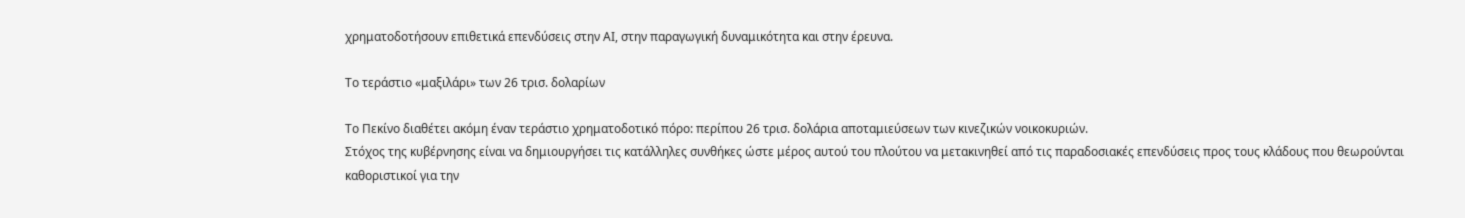χρηματοδοτήσουν επιθετικά επενδύσεις στην ΑΙ, στην παραγωγική δυναμικότητα και στην έρευνα.

Το τεράστιο «μαξιλάρι» των 26 τρισ. δολαρίων

Το Πεκίνο διαθέτει ακόμη έναν τεράστιο χρηματοδοτικό πόρο: περίπου 26 τρισ. δολάρια αποταμιεύσεων των κινεζικών νοικοκυριών.
Στόχος της κυβέρνησης είναι να δημιουργήσει τις κατάλληλες συνθήκες ώστε μέρος αυτού του πλούτου να μετακινηθεί από τις παραδοσιακές επενδύσεις προς τους κλάδους που θεωρούνται καθοριστικοί για την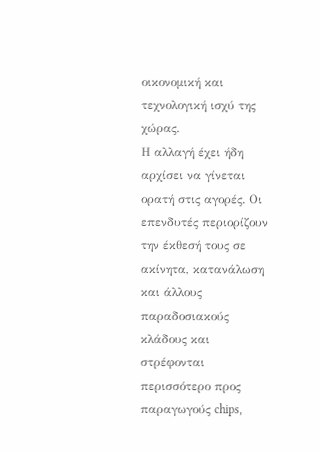οικονομική και τεχνολογική ισχύ της χώρας.
Η αλλαγή έχει ήδη αρχίσει να γίνεται ορατή στις αγορές. Οι επενδυτές περιορίζουν την έκθεσή τους σε ακίνητα, κατανάλωση και άλλους παραδοσιακούς κλάδους και στρέφονται περισσότερο προς παραγωγούς chips,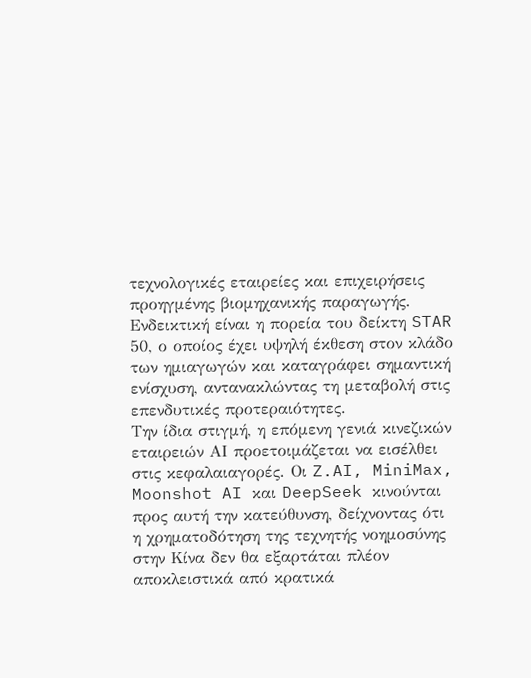τεχνολογικές εταιρείες και επιχειρήσεις προηγμένης βιομηχανικής παραγωγής.
Ενδεικτική είναι η πορεία του δείκτη STAR 50, ο οποίος έχει υψηλή έκθεση στον κλάδο των ημιαγωγών και καταγράφει σημαντική ενίσχυση, αντανακλώντας τη μεταβολή στις επενδυτικές προτεραιότητες.
Την ίδια στιγμή, η επόμενη γενιά κινεζικών εταιρειών ΑΙ προετοιμάζεται να εισέλθει στις κεφαλαιαγορές. Οι Z.AI, MiniMax, Moonshot AI και DeepSeek κινούνται προς αυτή την κατεύθυνση, δείχνοντας ότι η χρηματοδότηση της τεχνητής νοημοσύνης στην Κίνα δεν θα εξαρτάται πλέον αποκλειστικά από κρατικά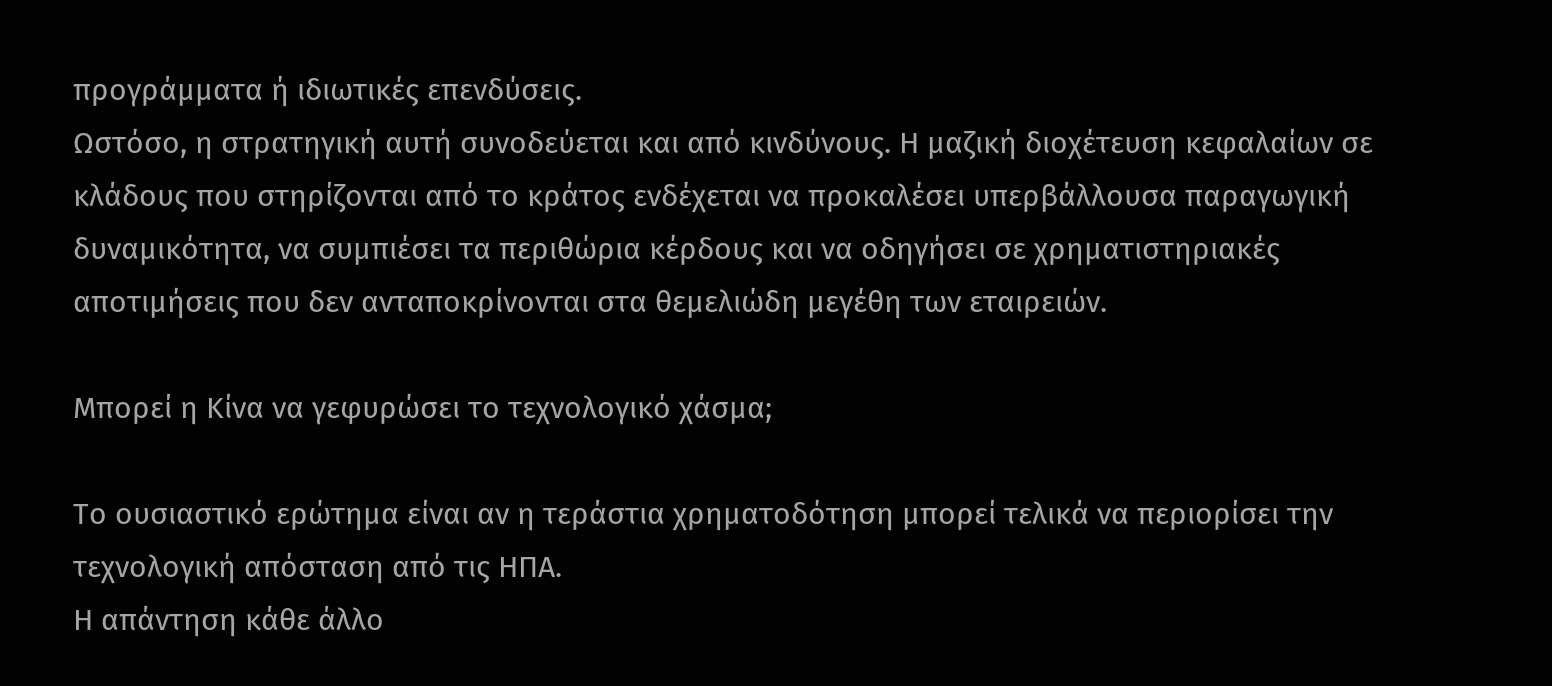προγράμματα ή ιδιωτικές επενδύσεις.
Ωστόσο, η στρατηγική αυτή συνοδεύεται και από κινδύνους. Η μαζική διοχέτευση κεφαλαίων σε κλάδους που στηρίζονται από το κράτος ενδέχεται να προκαλέσει υπερβάλλουσα παραγωγική δυναμικότητα, να συμπιέσει τα περιθώρια κέρδους και να οδηγήσει σε χρηματιστηριακές αποτιμήσεις που δεν ανταποκρίνονται στα θεμελιώδη μεγέθη των εταιρειών.

Μπορεί η Κίνα να γεφυρώσει το τεχνολογικό χάσμα;

Το ουσιαστικό ερώτημα είναι αν η τεράστια χρηματοδότηση μπορεί τελικά να περιορίσει την τεχνολογική απόσταση από τις ΗΠΑ.
Η απάντηση κάθε άλλο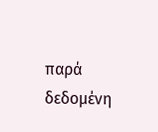παρά δεδομένη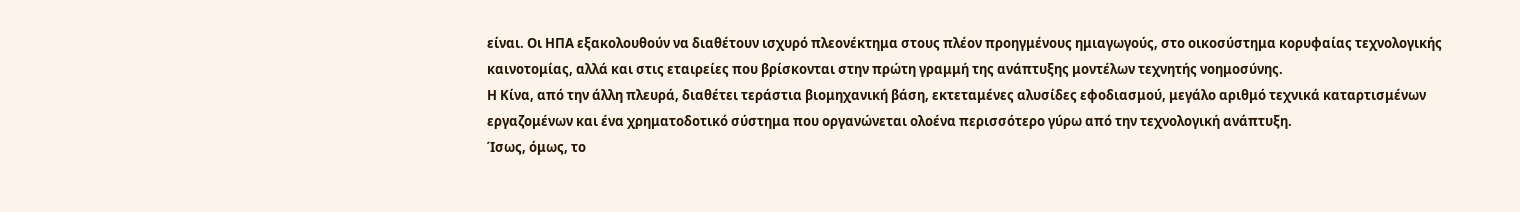είναι. Οι ΗΠΑ εξακολουθούν να διαθέτουν ισχυρό πλεονέκτημα στους πλέον προηγμένους ημιαγωγούς, στο οικοσύστημα κορυφαίας τεχνολογικής καινοτομίας, αλλά και στις εταιρείες που βρίσκονται στην πρώτη γραμμή της ανάπτυξης μοντέλων τεχνητής νοημοσύνης.
Η Κίνα, από την άλλη πλευρά, διαθέτει τεράστια βιομηχανική βάση, εκτεταμένες αλυσίδες εφοδιασμού, μεγάλο αριθμό τεχνικά καταρτισμένων εργαζομένων και ένα χρηματοδοτικό σύστημα που οργανώνεται ολοένα περισσότερο γύρω από την τεχνολογική ανάπτυξη.
Ίσως, όμως, το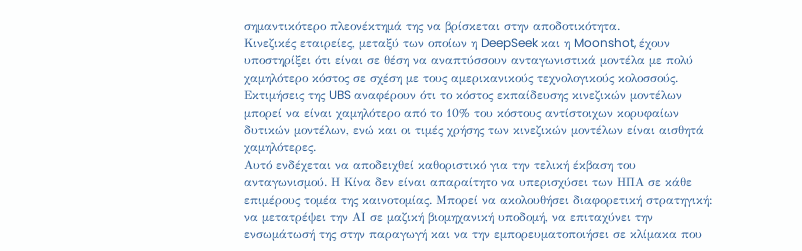σημαντικότερο πλεονέκτημά της να βρίσκεται στην αποδοτικότητα.
Κινεζικές εταιρείες, μεταξύ των οποίων η DeepSeek και η Moonshot, έχουν υποστηρίξει ότι είναι σε θέση να αναπτύσσουν ανταγωνιστικά μοντέλα με πολύ χαμηλότερο κόστος σε σχέση με τους αμερικανικούς τεχνολογικούς κολοσσούς. Εκτιμήσεις της UBS αναφέρουν ότι το κόστος εκπαίδευσης κινεζικών μοντέλων μπορεί να είναι χαμηλότερο από το 10% του κόστους αντίστοιχων κορυφαίων δυτικών μοντέλων, ενώ και οι τιμές χρήσης των κινεζικών μοντέλων είναι αισθητά χαμηλότερες.
Αυτό ενδέχεται να αποδειχθεί καθοριστικό για την τελική έκβαση του ανταγωνισμού. Η Κίνα δεν είναι απαραίτητο να υπερισχύσει των ΗΠΑ σε κάθε επιμέρους τομέα της καινοτομίας. Μπορεί να ακολουθήσει διαφορετική στρατηγική: να μετατρέψει την ΑΙ σε μαζική βιομηχανική υποδομή, να επιταχύνει την ενσωμάτωσή της στην παραγωγή και να την εμπορευματοποιήσει σε κλίμακα που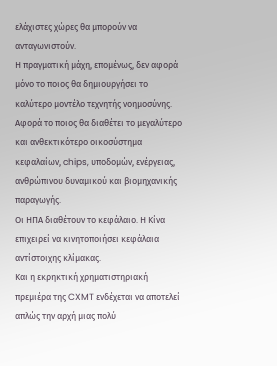ελάχιστες χώρες θα μπορούν να ανταγωνιστούν.
Η πραγματική μάχη, επομένως, δεν αφορά μόνο το ποιος θα δημιουργήσει το καλύτερο μοντέλο τεχνητής νοημοσύνης. Αφορά το ποιος θα διαθέτει το μεγαλύτερο και ανθεκτικότερο οικοσύστημα κεφαλαίων, chips, υποδομών, ενέργειας, ανθρώπινου δυναμικού και βιομηχανικής παραγωγής.
Οι ΗΠΑ διαθέτουν το κεφάλαιο. Η Κίνα επιχειρεί να κινητοποιήσει κεφάλαια αντίστοιχης κλίμακας.
Και η εκρηκτική χρηματιστηριακή πρεμιέρα της CXMT ενδέχεται να αποτελεί απλώς την αρχή μιας πολύ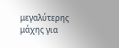μεγαλύτερης μάχης για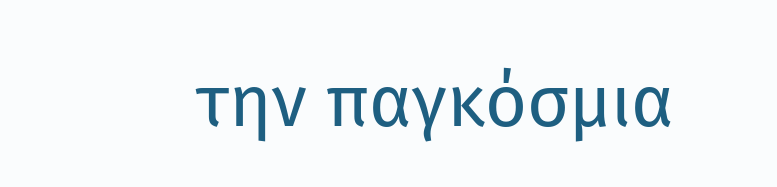την παγκόσμια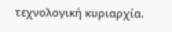τεχνολογική κυριαρχία.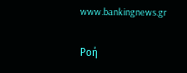www.bankingnews.gr

Ρoή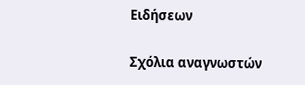Ειδήσεων

Σχόλια αναγνωστών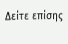Δείτε επίσης